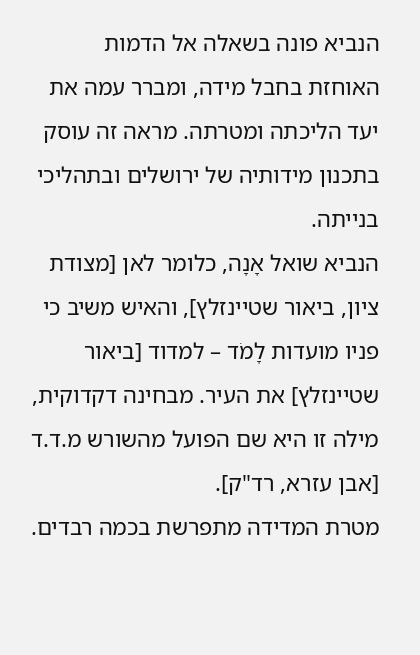הנביא פונה בשאלה אל הדמות האוחזת בחבל מידה, ומברר עמה את יעד הליכתה ומטרתה. מראה זה עוסק בתכנון מידותיה של ירושלים ובתהליכי בנייתה.
הנביא שואל אָנָה, כלומר לאן [מצודת ציון, ביאור שטיינזלץ], והאיש משיב כי פניו מועדות לָמֹד – למדוד [ביאור שטיינזלץ] את העיר. מבחינה דקדוקית, מילה זו היא שם הפועל מהשורש מ.ד.ד [אבן עזרא, רד"ק].
מטרת המדידה מתפרשת בכמה רבדים.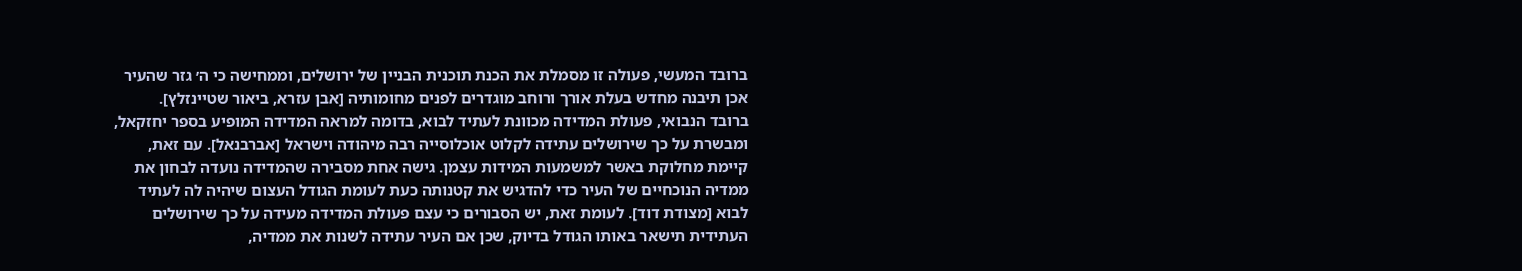ברובד המעשי, פעולה זו מסמלת את הכנת תוכנית הבניין של ירושלים, וממחישה כי ה׳ גזר שהעיר אכן תיבנה מחדש בעלת אורך ורוחב מוגדרים לפנים מחומותיה [אבן עזרא, ביאור שטיינזלץ].
ברובד הנבואי, פעולת המדידה מכוונת לעתיד לבוא, בדומה למראה המדידה המופיע בספר יחזקאל, ומבשרת על כך שירושלים עתידה לקלוט אוכלוסייה רבה מיהודה וישראל [אברבנאל]. עם זאת, קיימת מחלוקת באשר למשמעות המידות עצמן. גישה אחת מסבירה שהמדידה נועדה לבחון את ממדיה הנוכחיים של העיר כדי להדגיש את קטנותה כעת לעומת הגודל העצום שיהיה לה לעתיד לבוא [מצודת דוד]. לעומת זאת, יש הסבורים כי עצם פעולת המדידה מעידה על כך שירושלים העתידית תישאר באותו הגודל בדיוק, שכן אם העיר עתידה לשנות את ממדיה,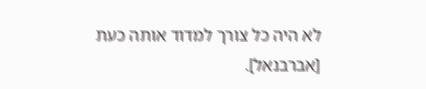לא היה כל צורך למדוד אותה כעת [אברבנאל].